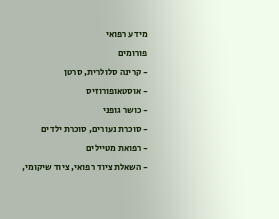מידע רפואי
פורומים
- קרינה סלולרית, סרטן
- אוסטאופורוזיס
- כושר גופני
- סוכרת נעורים, סוכרת ילדים
- רפואת מטיילים
- השאלת ציוד רפואי, ציוד שיקומי,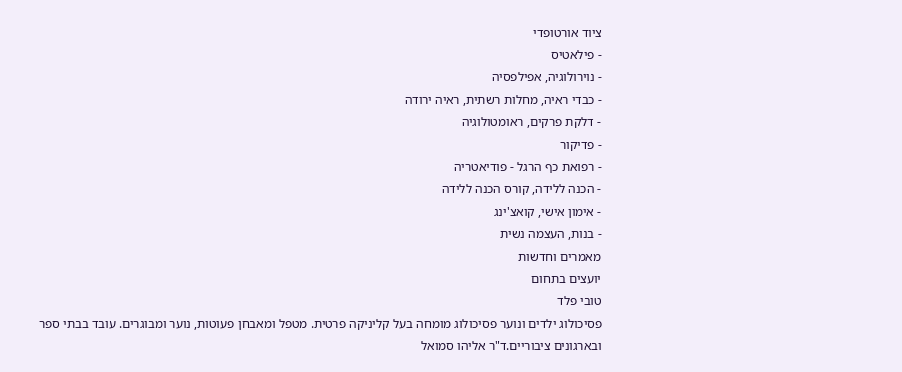ציוד אורטופדי
- פילאטיס
- נוירולוגיה, אפילפסיה
- כבדי ראיה, מחלות רשתית, ראיה ירודה
- דלקת פרקים, ראומטולוגיה
- פדיקור
- רפואת כף הרגל - פודיאטריה
- הכנה ללידה, קורס הכנה ללידה
- אימון אישי, קואצ'ינג
- בנות, העצמה נשית
מאמרים וחדשות
יועצים בתחום
טובי פלד
פסיכולוג ילדים ונוער פסיכולוג מומחה בעל קליניקה פרטית. מטפל ומאבחן פעוטות, נוער ומבוגרים. עובד בבתי ספר ובארגונים ציבוריים.ד"ר אליהו סמואל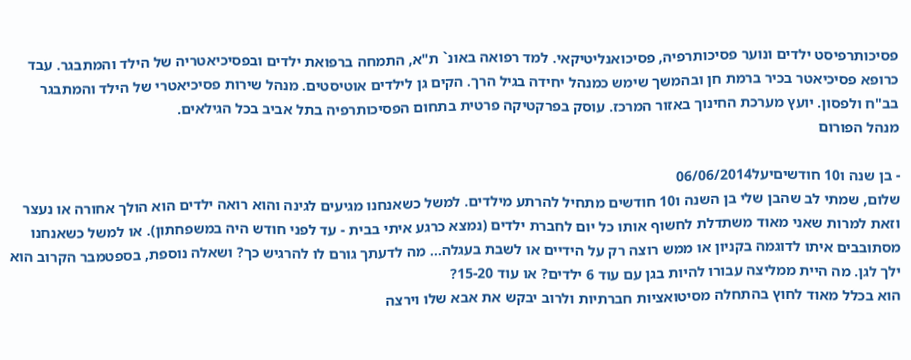פסיכותרפיסט ילדים ונוער פסיכותרפיה, פסיכואנליטיקאי. למד רפואה באונ` ת"א, התמחה ברפואת ילדים ובפסיכיאטריה של הילד והמתבגר. עבד כרופא פסיכיאטר בכיר ברמת חן ובהמשך שימש כמנהל יחידה בגיל הרך. הקים גן לילדים אוטיסטים. מנהל שירות פסיכיאטרי של הילד והמתבגר בב"ח ולפסון. יועץ מערכת החינוך באזור המרכז. עוסק בפרקטיקה פרטית בתחום הפסיכותרפיה בתל אביב בכל הגילאים.
מנהל הפורום

- בן שנה ו10 חודשיםיעל06/06/2014
שלום, שמתי לב שהבן שלי בן השנה ו10 חודשים מתחיל להרתע מילדים. למשל כשאנחנו מגיעים לגינה והוא רואה ילדים הוא הולך אחורה או נעצר וזאת למרות שאני מאוד משתדלת לחשוף אותו כל יום לחברת ילדים (נמצא כרגע איתי בבית - עד לפני חודש היה במשפחתון). או למשל כשאנחנו מסתובבים איתו לדוגמה בקניון או ממש רוצה רק על הידיים או לשבת בעגלה... מה לדעתך גורם לו להרגיש כך? ושאלה נוספת, בספטמבר הקרוב הוא ילך לגן. מה היית ממליצה עבורו להיות בגן עם עוד 6 ילדים? או עוד 15-20?
הוא בכלל מאוד לחוץ בהתחלה מסיטואציות חברתיות ולרוב יבקש את אבא שלו וירצה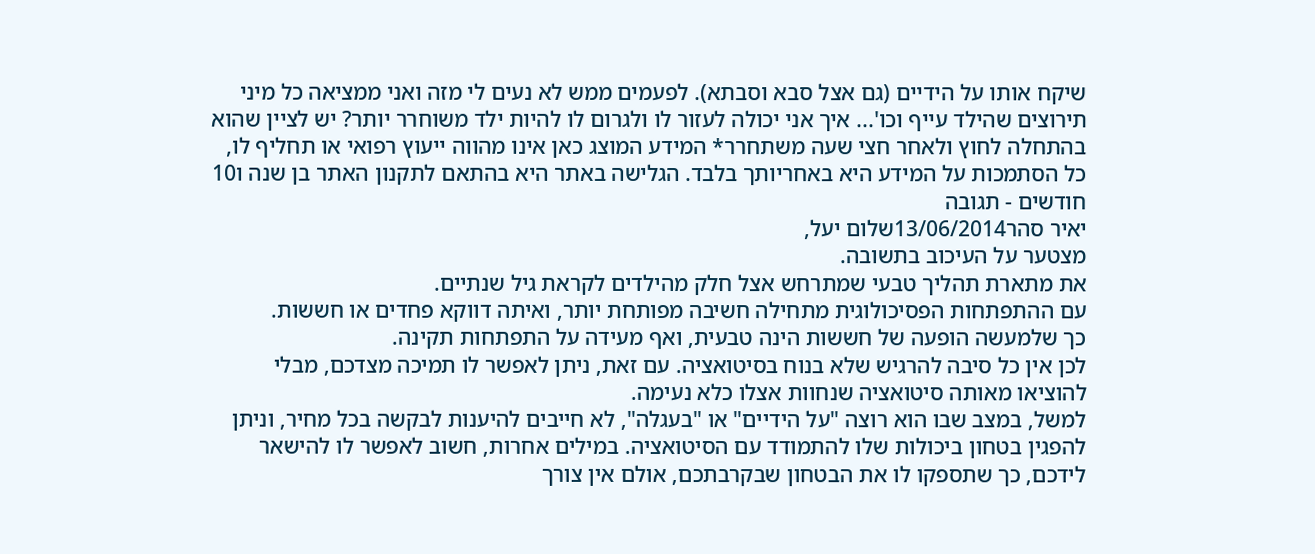שיקח אותו על הידיים (גם אצל סבא וסבתא). לפעמים ממש לא נעים לי מזה ואני ממציאה כל מיני תירוצים שהילד עייף וכו'... איך אני יכולה לעזור לו ולגרום לו להיות ילד משוחרר יותר? יש לציין שהוא בהתחלה לחוץ ולאחר חצי שעה משתחרר* המידע המוצג כאן אינו מהווה ייעוץ רפואי או תחליף לו, כל הסתמכות על המידע היא באחריותך בלבד. הגלישה באתר היא בהתאם לתקנון האתר בן שנה ו10 חודשים - תגובה
יאיר סהר13/06/2014שלום יעל,
מצטער על העיכוב בתשובה.
את מתארת תהליך טבעי שמתרחש אצל חלק מהילדים לקראת גיל שנתיים.
עם ההתפתחות הפסיכולוגית מתחילה חשיבה מפותחת יותר, ואיתה דווקא פחדים או חששות.
כך שלמעשה הופעה של חששות הינה טבעית, ואף מעידה על התפתחות תקינה.
לכן אין כל סיבה להרגיש שלא בנוח בסיטואציה. עם זאת, ניתן לאפשר לו תמיכה מצדכם, מבלי להוציאו מאותה סיטואציה שנחוות אצלו כלא נעימה.
למשל, במצב שבו הוא רוצה "על הידיים" או "בעגלה", לא חייבים להיענות לבקשה בכל מחיר, וניתן להפגין בטחון ביכולות שלו להתמודד עם הסיטואציה. במילים אחרות, חשוב לאפשר לו להישאר לידכם, כך שתספקו לו את הבטחון שבקרבתכם, אולם אין צורך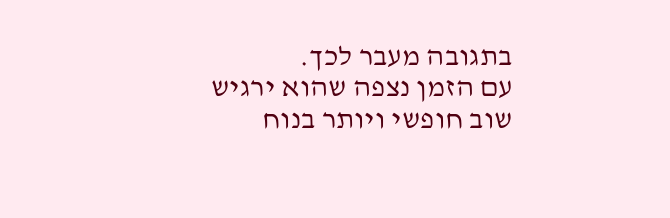בתגובה מעבר לכך.
עם הזמן נצפה שהוא ירגיש שוב חופשי ויותר בנוח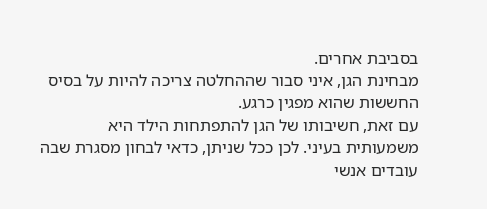בסביבת אחרים.
מבחינת הגן, איני סבור שההחלטה צריכה להיות על בסיס החששות שהוא מפגין כרגע.
עם זאת, חשיבותו של הגן להתפתחות הילד היא משמעותית בעיני. לכן ככל שניתן, כדאי לבחון מסגרת שבה עובדים אנשי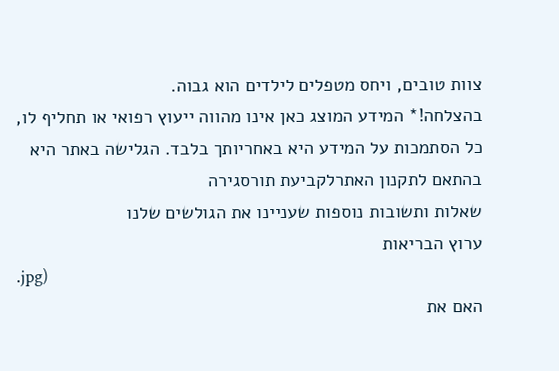צוות טובים, ויחס מטפלים לילדים הוא גבוה.
בהצלחה!* המידע המוצג כאן אינו מהווה ייעוץ רפואי או תחליף לו, כל הסתמכות על המידע היא באחריותך בלבד. הגלישה באתר היא בהתאם לתקנון האתרלקביעת תורסגירה
שאלות ותשובות נוספות שעניינו את הגולשים שלנו
ערוץ הבריאות
.jpg)
האם את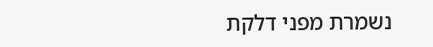נשמרת מפני דלקת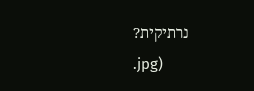נרתיקית?
.jpg)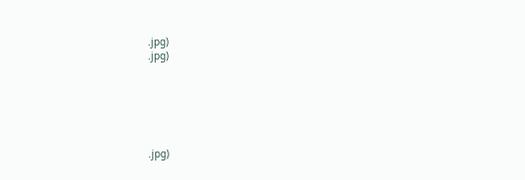.jpg)
.jpg)






.jpg)